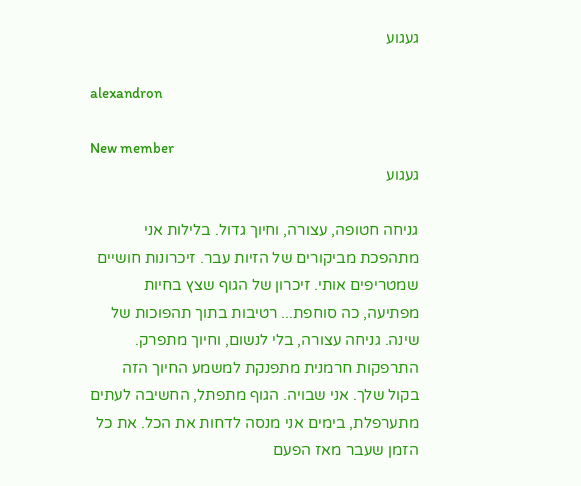געגוע

alexandron

New member
געגוע

גניחה חטופה, עצורה, וחיוך גדול. בלילות אני מתהפכת מביקורים של הזיות עבר. זיכרונות חושיים שמטריפים אותי. זיכרון של הגוף שצץ בחיות מפתיעה, כה סוחפת... רטיבות בתוך תהפוכות של שינה. גניחה עצורה, בלי לנשום, וחיוך מתפרק. התרפקות חרמנית מתפנקת למשמע החיוך הזה בקול שלך. אני שבויה. הגוף מתפתל, החשיבה לעתים מתערפלת, בימים אני מנסה לדחות את הכל. את כל הזמן שעבר מאז הפעם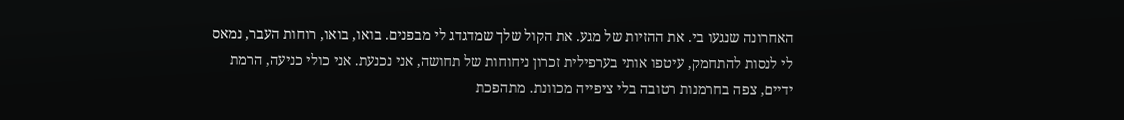האחרונה שנגעו בי. את ההזיות של מגע. את הקול שלך שמדגדג לי מבפנים. בואו, בואו, רוחות העבר, נמאס לי לנסות להתחמק, עיטפו אותי בערפילית זכרון ניחוחות של תחושה, אני נכנעת. אני כולי כניעה, הרמת ידיים, צפה בחרמנות רטובה בלי ציפייה מכוונת. מתהפכת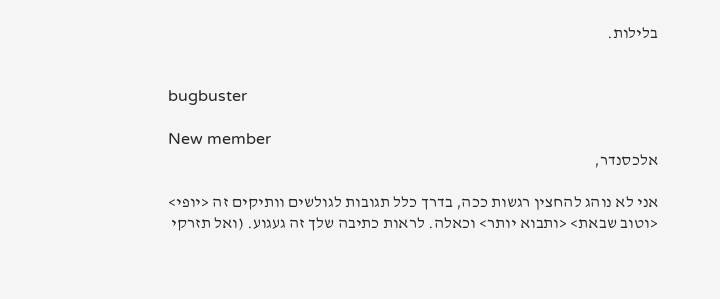בלילות.


bugbuster

New member
אלכסנדר,

אני לא נוהג להחצין רגשות ככה, בדרך כלל תגובות לגולשים וותיקים זה <יופי> <וטוב שבאת> <ותבוא יותר> וכאלה. לראות כתיבה שלך זה געגוע. (ואל תזרקי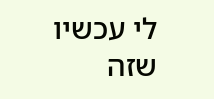לי עכשיו שזה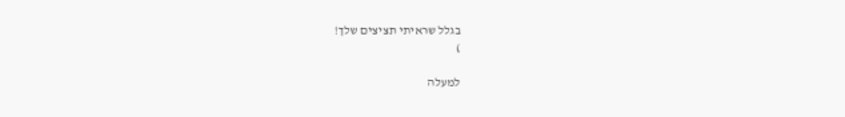בגלל שראיתי תציצים שלך!
)

למעלה